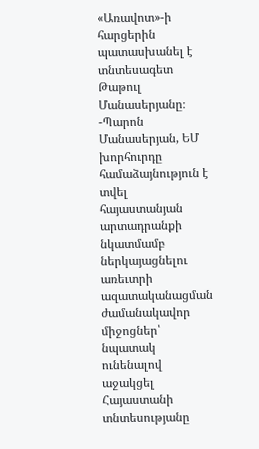«Առավոտ»-ի հարցերին պատասխանել է տնտեսագետ Թաթուլ Մանասերյանը։
-Պարոն Մանասերյան, ԵՄ խորհուրդը համաձայնություն է տվել հայաստանյան արտադրանքի նկատմամբ ներկայացնելու առեւտրի ազատականացման ժամանակավոր միջոցներ՝ նպատակ ունենալով աջակցել Հայաստանի տնտեսությանը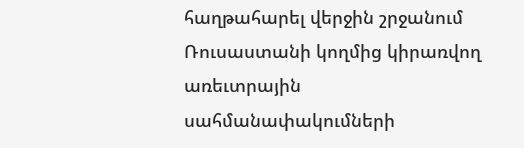հաղթահարել վերջին շրջանում Ռուսաստանի կողմից կիրառվող առեւտրային սահմանափակումների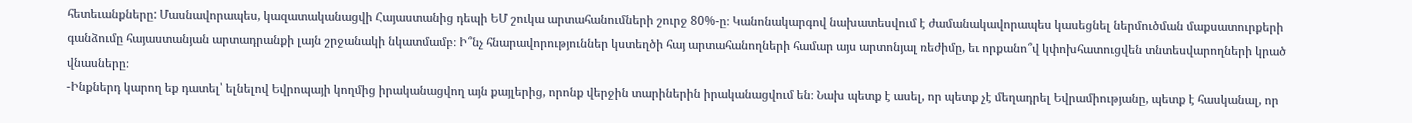հետեւանքները: Մասնավորապես, կազատականացվի Հայաստանից դեպի ԵՄ շուկա արտահանումների շուրջ 80%-ը։ Կանոնակարգով նախատեսվում է ժամանակավորապես կասեցնել ներմուծման մաքսատուրքերի գանձումը հայաստանյան արտադրանքի լայն շրջանակի նկատմամբ։ Ի՞նչ հնարավորություններ կստեղծի հայ արտահանողների համար այս արտոնյալ ռեժիմը, եւ որքանո՞վ կփոխհատուցվեն տնտեսվարողների կրած վնասները։
-Ինքներդ կարող եք դատել՝ ելնելով Եվրոպայի կողմից իրականացվող այն քայլերից, որոնք վերջին տարիներին իրականացվում են։ Նախ պետք է ասել, որ պետք չէ մեղադրել Եվրամիությանը, պետք է հասկանալ, որ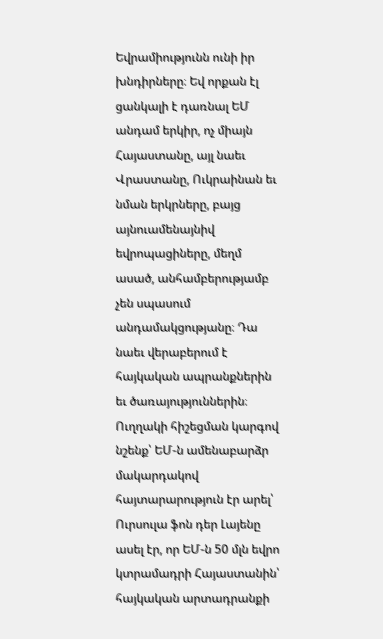Եվրամիությունն ունի իր խնդիրները։ Եվ որքան էլ ցանկալի է դառնալ ԵՄ անդամ երկիր, ոչ միայն Հայաստանը, այլ նաեւ Վրաստանը, Ուկրաինան եւ նման երկրները, բայց այնուամենայնիվ եվրոպացիները, մեղմ ասած, անհամբերությամբ չեն սպասում անդամակցությանը։ Դա նաեւ վերաբերում է հայկական ապրանքներին եւ ծառայություններին։
Ուղղակի հիշեցման կարգով նշենք՝ ԵՄ-ն ամենաբարձր մակարդակով հայտարարություն էր արել՝ Ուրսուլա ֆոն դեր Լայենը ասել էր, որ ԵՄ-ն 50 մլն եվրո կտրամադրի Հայաստանին՝ հայկական արտադրանքի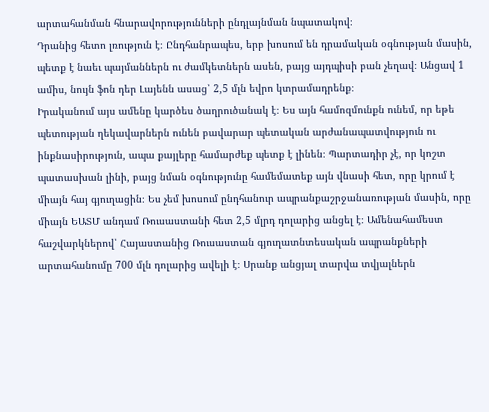արտահանման հնարավորությունների ընդլայնման նպատակով։
Դրանից հետո լռություն է։ Ընդհանրապես, երբ խոսում են դրամական օգնության մասին, պետք է նաեւ պայմաններն ու ժամկետներն ասեն, բայց այդպիսի բան չեղավ։ Անցավ 1 ամիս, նույն ֆոն դեր Լայենն ասաց՝ 2,5 մլն եվրո կտրամադրենք։
Իրականում այս ամենը կարծես ծաղրուծանակ է։ Ես այն համոզմունքն ունեմ, որ եթե պետության ղեկավարներն ունեն բավարար պետական արժանապատվություն ու ինքնասիրություն, ապա քայլերը համարժեք պետք է լինեն։ Պարտադիր չէ, որ կոշտ պատասխան լինի, բայց նման օգնությունը համեմատեք այն վնասի հետ, որը կրում է միայն հայ գյուղացին։ Ես չեմ խոսում ընդհանուր ապրանքաշրջանառության մասին, որը միայն ԵԱՏՄ անդամ Ռուսաստանի հետ 2,5 մլրդ դոլարից անցել է։ Ամենահամեստ հաշվարկներով՝ Հայաստանից Ռուսաստան գյուղատնտեսական ապրանքների արտահանումը 700 մլն դոլարից ավելի է։ Սրանք անցյալ տարվա տվյալներն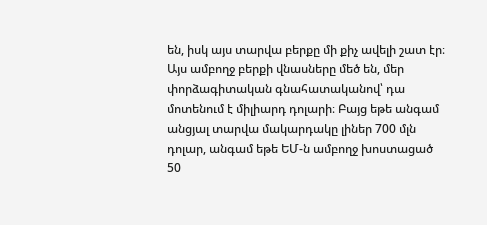են, իսկ այս տարվա բերքը մի քիչ ավելի շատ էր։ Այս ամբողջ բերքի վնասները մեծ են, մեր փորձագիտական գնահատականով՝ դա մոտենում է միլիարդ դոլարի։ Բայց եթե անգամ անցյալ տարվա մակարդակը լիներ 700 մլն դոլար, անգամ եթե ԵՄ-ն ամբողջ խոստացած 50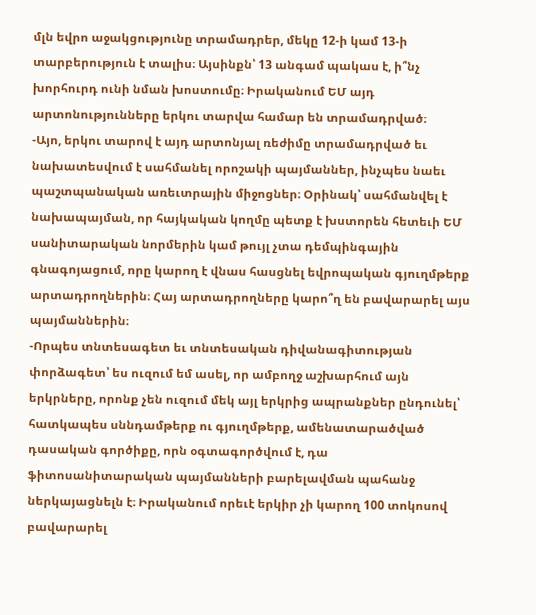մլն եվրո աջակցությունը տրամադրեր, մեկը 12-ի կամ 13-ի տարբերություն է տալիս։ Այսինքն՝ 13 անգամ պակաս է, ի՞նչ խորհուրդ ունի նման խոստումը։ Իրականում ԵՄ այդ արտոնությունները երկու տարվա համար են տրամադրված։
-Այո, երկու տարով է այդ արտոնյալ ռեժիմը տրամադրված եւ նախատեսվում է սահմանել որոշակի պայմաններ, ինչպես նաեւ պաշտպանական առեւտրային միջոցներ։ Օրինակ՝ սահմանվել է նախապայման, որ հայկական կողմը պետք է խստորեն հետեւի ԵՄ սանիտարական նորմերին կամ թույլ չտա դեմպինգային գնագոյացում, որը կարող է վնաս հասցնել եվրոպական գյուղմթերք արտադրողներին։ Հայ արտադրողները կարո՞ղ են բավարարել այս պայմաններին։
-Որպես տնտեսագետ եւ տնտեսական դիվանագիտության փորձագետ՝ ես ուզում եմ ասել, որ ամբողջ աշխարհում այն երկրները, որոնք չեն ուզում մեկ այլ երկրից ապրանքներ ընդունել՝ հատկապես սննդամթերք ու գյուղմթերք, ամենատարածված դասական գործիքը, որն օգտագործվում է, դա ֆիտոսանիտարական պայմանների բարելավման պահանջ ներկայացնելն է։ Իրականում որեւէ երկիր չի կարող 100 տոկոսով բավարարել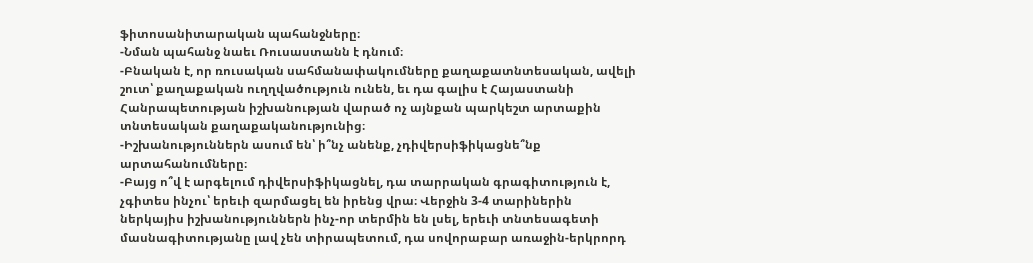ֆիտոսանիտարական պահանջները։
-Նման պահանջ նաեւ Ռուսաստանն է դնում։
-Բնական է, որ ռուսական սահմանափակումները քաղաքատնտեսական, ավելի շուտ՝ քաղաքական ուղղվածություն ունեն, եւ դա գալիս է Հայաստանի Հանրապետության իշխանության վարած ոչ այնքան պարկեշտ արտաքին տնտեսական քաղաքականությունից։
-Իշխանություններն ասում են՝ ի՞նչ անենք, չդիվերսիֆիկացնե՞նք արտահանումները։
-Բայց ո՞վ է արգելում դիվերսիֆիկացնել, դա տարրական գրագիտություն է, չգիտես ինչու՝ երեւի զարմացել են իրենց վրա։ Վերջին 3-4 տարիներին ներկայիս իշխանություններն ինչ-որ տերմին են լսել, երեւի տնտեսագետի մասնագիտությանը լավ չեն տիրապետում, դա սովորաբար առաջին-երկրորդ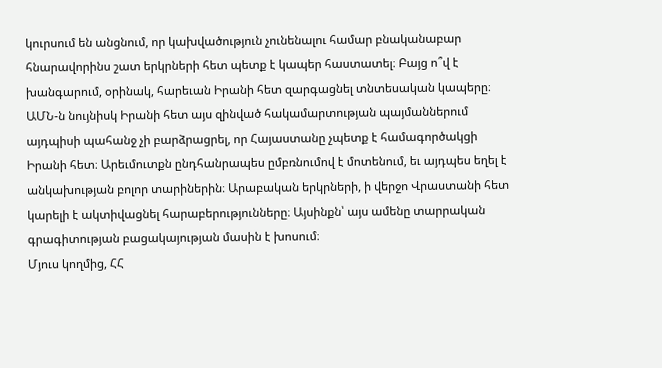կուրսում են անցնում, որ կախվածություն չունենալու համար բնականաբար հնարավորինս շատ երկրների հետ պետք է կապեր հաստատել։ Բայց ո՞վ է խանգարում, օրինակ, հարեւան Իրանի հետ զարգացնել տնտեսական կապերը։ ԱՄՆ-ն նույնիսկ Իրանի հետ այս զինված հակամարտության պայմաններում այդպիսի պահանջ չի բարձրացրել, որ Հայաստանը չպետք է համագործակցի Իրանի հետ։ Արեւմուտքն ընդհանրապես ըմբռնումով է մոտենում, եւ այդպես եղել է անկախության բոլոր տարիներին։ Արաբական երկրների, ի վերջո Վրաստանի հետ կարելի է ակտիվացնել հարաբերությունները։ Այսինքն՝ այս ամենը տարրական գրագիտության բացակայության մասին է խոսում։
Մյուս կողմից, ՀՀ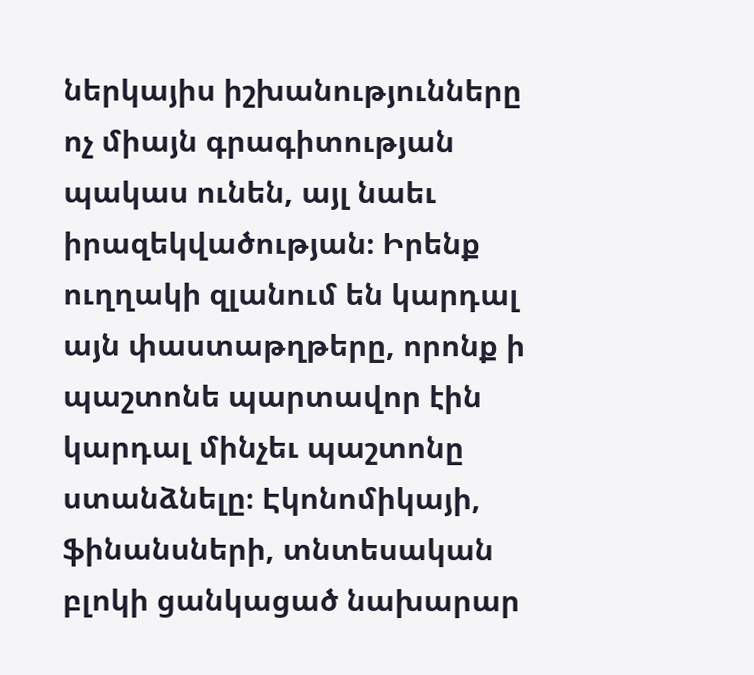ներկայիս իշխանությունները ոչ միայն գրագիտության պակաս ունեն, այլ նաեւ իրազեկվածության։ Իրենք ուղղակի զլանում են կարդալ այն փաստաթղթերը, որոնք ի պաշտոնե պարտավոր էին կարդալ մինչեւ պաշտոնը ստանձնելը։ Էկոնոմիկայի, ֆինանսների, տնտեսական բլոկի ցանկացած նախարար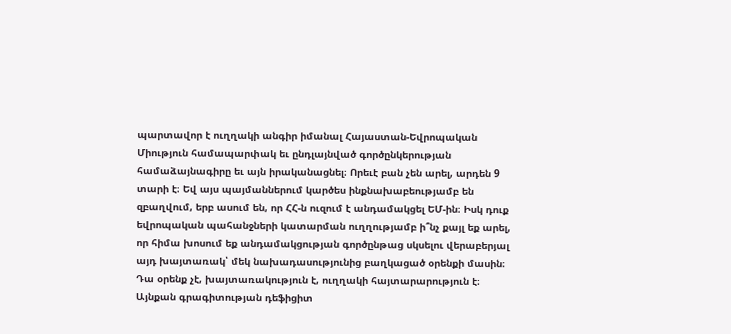պարտավոր է ուղղակի անգիր իմանալ Հայաստան-Եվրոպական Միություն համապարփակ եւ ընդլայնված գործընկերության համաձայնագիրը եւ այն իրականացնել։ Որեւէ բան չեն արել, արդեն 9 տարի է։ Եվ այս պայմաններում կարծես ինքնախաբեությամբ են զբաղվում, երբ ասում են, որ ՀՀ-ն ուզում է անդամակցել ԵՄ-ին։ Իսկ դուք եվրոպական պահանջների կատարման ուղղությամբ ի՞նչ քայլ եք արել, որ հիմա խոսում եք անդամակցության գործընթաց սկսելու վերաբերյալ այդ խայտառակ՝ մեկ նախադասությունից բաղկացած օրենքի մասին։ Դա օրենք չէ, խայտառակություն է, ուղղակի հայտարարություն է։ Այնքան գրագիտության դեֆիցիտ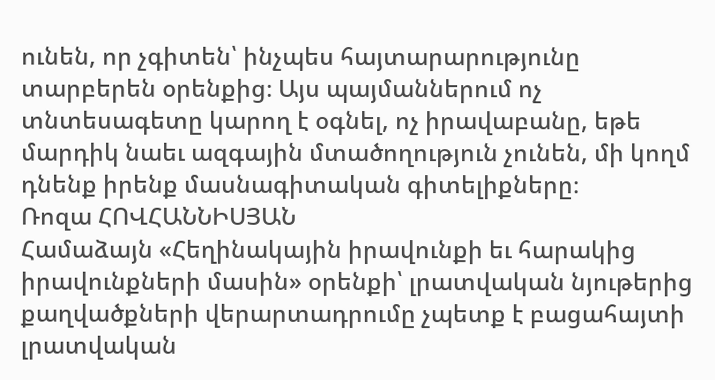ունեն, որ չգիտեն՝ ինչպես հայտարարությունը տարբերեն օրենքից։ Այս պայմաններում ոչ տնտեսագետը կարող է օգնել, ոչ իրավաբանը, եթե մարդիկ նաեւ ազգային մտածողություն չունեն, մի կողմ դնենք իրենք մասնագիտական գիտելիքները։
Ռոզա ՀՈՎՀԱՆՆԻՍՅԱՆ
Համաձայն «Հեղինակային իրավունքի եւ հարակից իրավունքների մասին» օրենքի՝ լրատվական նյութերից քաղվածքների վերարտադրումը չպետք է բացահայտի լրատվական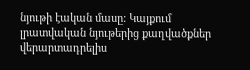նյութի էական մասը: Կայքում լրատվական նյութերից քաղվածքներ վերարտադրելիս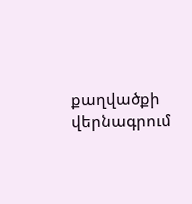քաղվածքի վերնագրում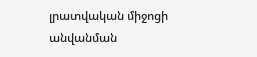լրատվական միջոցի անվանման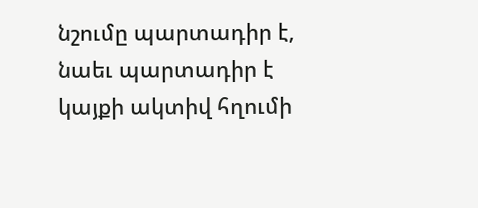նշումը պարտադիր է, նաեւ պարտադիր է կայքի ակտիվ հղումի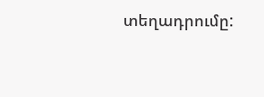տեղադրումը: